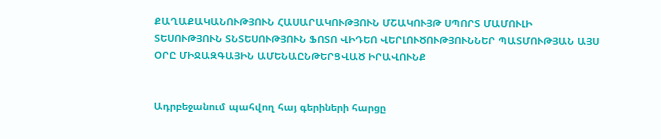ՔԱՂԱՔԱԿԱՆՈՒԹՅՈՒՆ ՀԱՍԱՐԱԿՈՒԹՅՈՒՆ ՄՇԱԿՈՒՅԹ ՍՊՈՐՏ ՄԱՄՈՒԼԻ ՏԵՍՈՒԹՅՈՒՆ ՏՆՏԵՍՈՒԹՅՈՒՆ ՖՈՏՈ ՎԻԴԵՈ ՎԵՐԼՈՒԾՈՒԹՅՈՒՆՆԵՐ ՊԱՏՄՈՒԹՅԱՆ ԱՅՍ ՕՐԸ ՄԻՋԱԶԳԱՅԻՆ ԱՄԵՆԱԸՆԹԵՐՑՎԱԾ ԻՐԱՎՈՒՆՔ


Ադրբեջանում պահվող հայ գերիների հարցը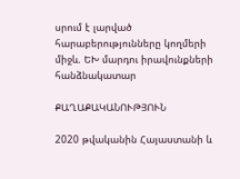սրում է լարված հարաբերությունները կողմերի միջև. ԵԽ մարդու իրավունքների հանձնակատար

ՔԱՂԱՔԱԿԱՆՈՒԹՅՈՒՆ

2020 թվականին Հայաստանի և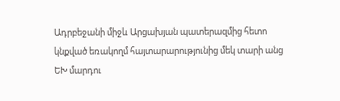Ադրբեջանի միջև Արցախյան պատերազմից հետո կնքված եռակողմ հայտարարությունից մեկ տարի անց ԵԽ մարդու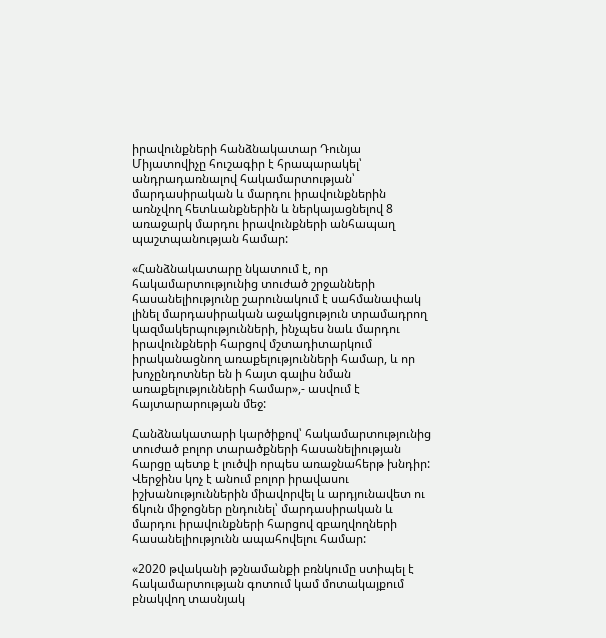իրավունքների հանձնակատար Դունյա Միյատովիչը հուշագիր է հրապարակել՝ անդրադառնալով հակամարտության՝ մարդասիրական և մարդու իրավունքներին առնչվող հետևանքներին և ներկայացնելով 8 առաջարկ մարդու իրավունքների անհապաղ պաշտպանության համար:

«Հանձնակատարը նկատում է, որ հակամարտությունից տուժած շրջանների հասանելիությունը շարունակում է սահմանափակ լինել մարդասիրական աջակցություն տրամադրող կազմակերպությունների, ինչպես նաև մարդու իրավունքների հարցով մշտադիտարկում իրականացնող առաքելությունների համար, և որ խոչընդոտներ են ի հայտ գալիս նման առաքելությունների համար»,- ասվում է հայտարարության մեջ:

Հանձնակատարի կարծիքով՝ հակամարտությունից տուժած բոլոր տարածքների հասանելիության հարցը պետք է լուծվի որպես առաջնահերթ խնդիր: Վերջինս կոչ է անում բոլոր իրավասու իշխանություններին միավորվել և արդյունավետ ու ճկուն միջոցներ ընդունել՝ մարդասիրական և մարդու իրավունքների հարցով զբաղվողների հասանելիությունն ապահովելու համար:

«2020 թվականի թշնամանքի բռնկումը ստիպել է հակամարտության գոտում կամ մոտակայքում բնակվող տասնյակ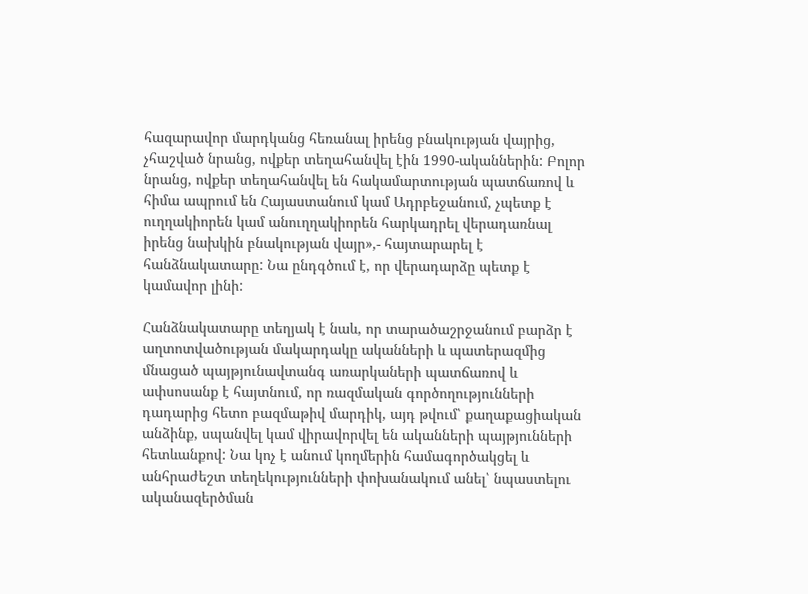հազարավոր մարդկանց հեռանալ իրենց բնակության վայրից, չհաշված նրանց, ովքեր տեղահանվել էին 1990-ականներին: Բոլոր նրանց, ովքեր տեղահանվել են հակամարտության պատճառով և հիմա ապրում են Հայաստանում կամ Ադրբեջանում, չպետք է ուղղակիորեն կամ անուղղակիորեն հարկադրել վերադառնալ իրենց նախկին բնակության վայր»,- հայտարարել է հանձնակատարը: Նա ընդգծում է, որ վերադարձը պետք է կամավոր լինի:

Հանձնակատարը տեղյակ է նաև, որ տարածաշրջանում բարձր է աղտոտվածության մակարդակը ականների և պատերազմից մնացած պայթյունավտանգ առարկաների պատճառով և ափսոսանք է հայտնում, որ ռազմական գործողությունների դադարից հետո բազմաթիվ մարդիկ, այդ թվում՝ քաղաքացիական անձինք, սպանվել կամ վիրավորվել են ականների պայթյունների հետևանքով: Նա կոչ է անում կողմերին համագործակցել և անհրաժեշտ տեղեկությունների փոխանակում անել՝ նպաստելու ականազերծման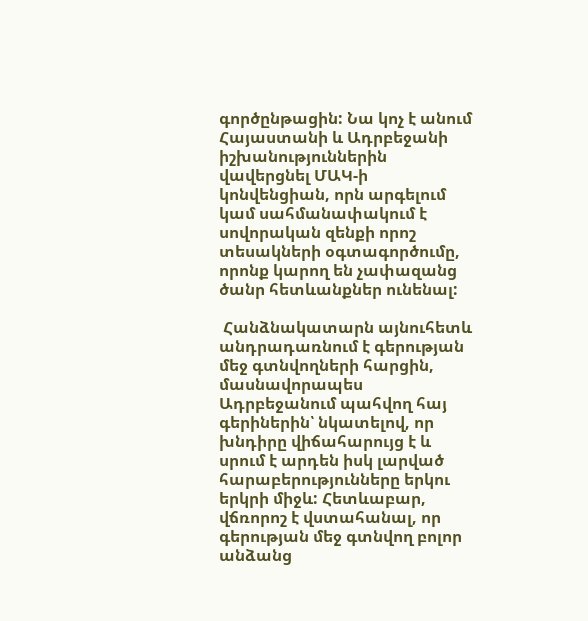գործընթացին: Նա կոչ է անում Հայաստանի և Ադրբեջանի իշխանություններին վավերցնել ՄԱԿ-ի կոնվենցիան, որն արգելում կամ սահմանափակում է սովորական զենքի որոշ տեսակների օգտագործումը, որոնք կարող են չափազանց ծանր հետևանքներ ունենալ:

 Հանձնակատարն այնուհետև անդրադառնում է գերության մեջ գտնվողների հարցին, մասնավորապես Ադրբեջանում պահվող հայ գերիներին՝ նկատելով, որ խնդիրը վիճահարույց է և սրում է արդեն իսկ լարված հարաբերությունները երկու երկրի միջև: Հետևաբար, վճռորոշ է վստահանալ, որ գերության մեջ գտնվող բոլոր անձանց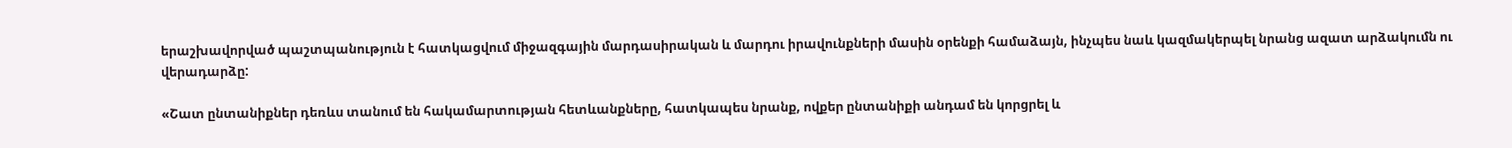երաշխավորված պաշտպանություն է հատկացվում միջազգային մարդասիրական և մարդու իրավունքների մասին օրենքի համաձայն, ինչպես նաև կազմակերպել նրանց ազատ արձակումն ու վերադարձը:

«Շատ ընտանիքներ դեռևս տանում են հակամարտության հետևանքները, հատկապես նրանք, ովքեր ընտանիքի անդամ են կորցրել և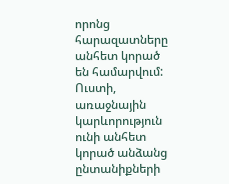որոնց հարազատները անհետ կորած են համարվում: Ուստի, առաջնային կարևորություն ունի անհետ կորած անձանց ընտանիքների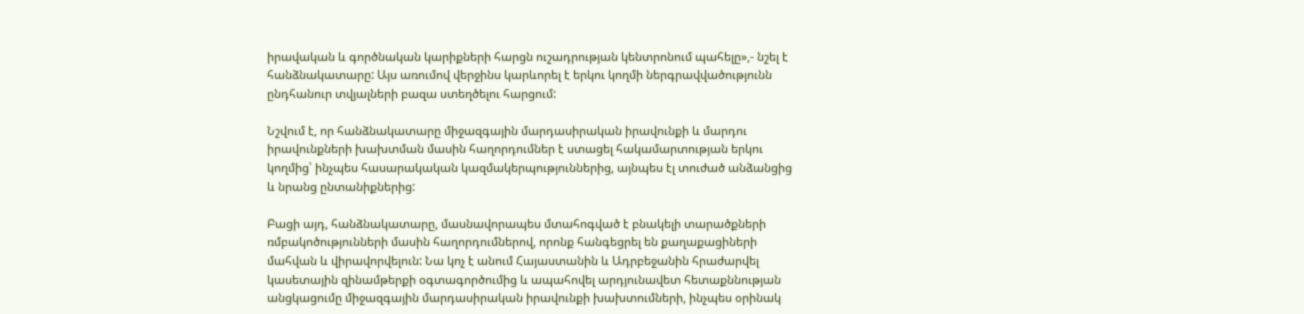իրավական և գործնական կարիքների հարցն ուշադրության կենտրոնում պահելը»,- նշել է հանձնակատարը: Այս առումով վերջինս կարևորել է երկու կողմի ներգրավվածությունն ընդհանուր տվյալների բազա ստեղծելու հարցում:

Նշվում է, որ հանձնակատարը միջազգային մարդասիրական իրավունքի և մարդու իրավունքների խախտման մասին հաղորդումներ է ստացել հակամարտության երկու կողմից՝ ինչպես հասարակական կազմակերպություններից, այնպես էլ տուժած անձանցից և նրանց ընտանիքներից:

Բացի այդ, հանձնակատարը, մասնավորապես մտահոգված է բնակելի տարածքների ռմբակոծությունների մասին հաղորդումներով, որոնք հանգեցրել են քաղաքացիների մահվան և վիրավորվելուն: Նա կոչ է անում Հայաստանին և Ադրբեջանին հրաժարվել կասետային զինամթերքի օգտագործումից և ապահովել արդյունավետ հետաքննության անցկացումը միջազգային մարդասիրական իրավունքի խախտումների, ինչպես օրինակ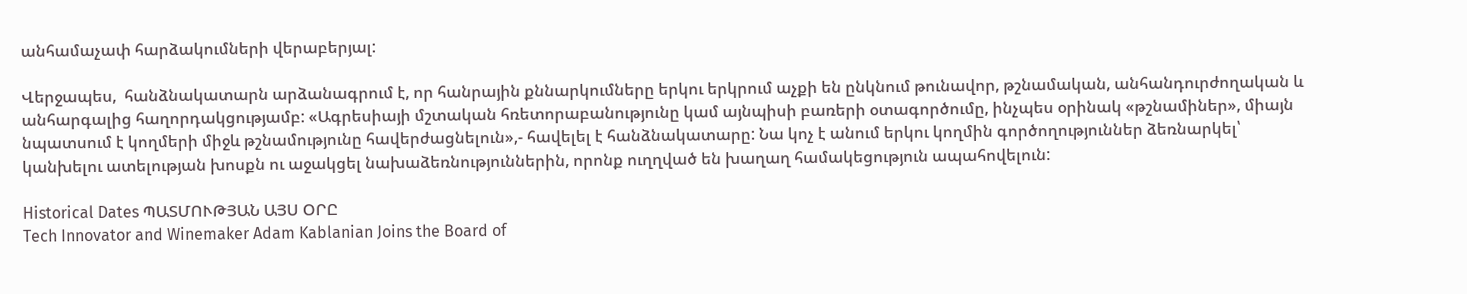անհամաչափ հարձակումների վերաբերյալ:

Վերջապես,  հանձնակատարն արձանագրում է, որ հանրային քննարկումները երկու երկրում աչքի են ընկնում թունավոր, թշնամական, անհանդուրժողական և անհարգալից հաղորդակցությամբ: «Ագրեսիայի մշտական հռետորաբանությունը կամ այնպիսի բառերի օտագործումը, ինչպես օրինակ «թշնամիներ», միայն նպատսում է կողմերի միջև թշնամությունը հավերժացնելուն»,- հավելել է հանձնակատարը: Նա կոչ է անում երկու կողմին գործողություններ ձեռնարկել՝ կանխելու ատելության խոսքն ու աջակցել նախաձեռնություններին, որոնք ուղղված են խաղաղ համակեցություն ապահովելուն:

Historical Dates ՊԱՏՄՈՒԹՅԱՆ ԱՅՍ ՕՐԸ
Tech Innovator and Winemaker Adam Kablanian Joins the Board of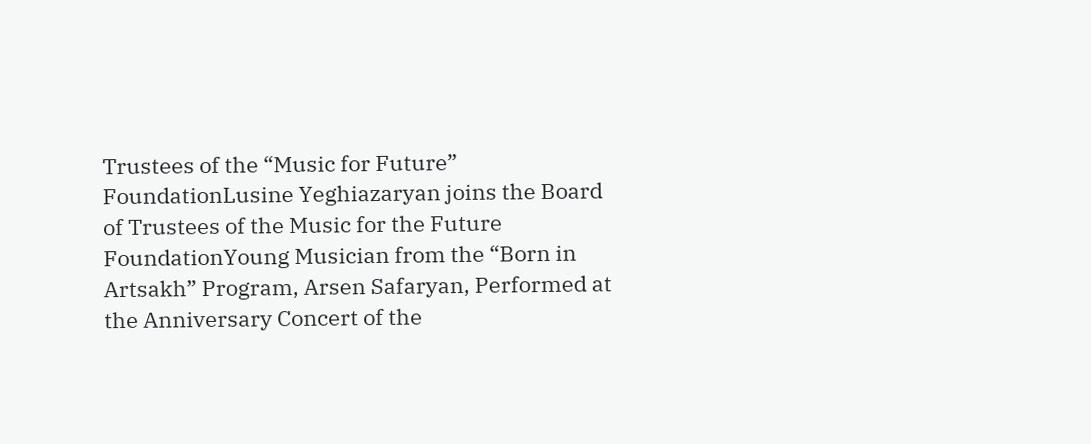Trustees of the “Music for Future” FoundationLusine Yeghiazaryan joins the Board of Trustees of the Music for the Future FoundationYoung Musician from the “Born in Artsakh” Program, Arsen Safaryan, Performed at the Anniversary Concert of the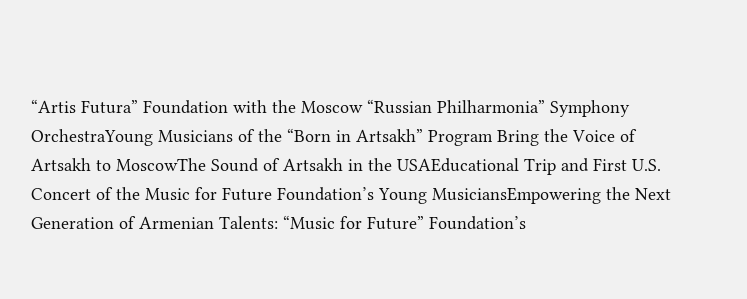“Artis Futura” Foundation with the Moscow “Russian Philharmonia” Symphony OrchestraYoung Musicians of the “Born in Artsakh” Program Bring the Voice of Artsakh to MoscowThe Sound of Artsakh in the USAEducational Trip and First U.S. Concert of the Music for Future Foundation’s Young MusiciansEmpowering the Next Generation of Armenian Talents: “Music for Future” Foundation’s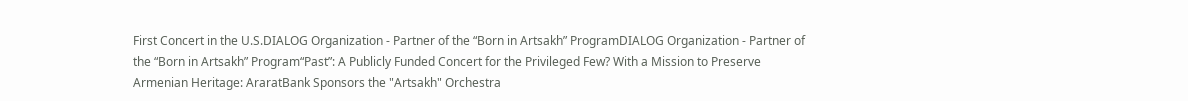First Concert in the U.S.DIALOG Organization - Partner of the “Born in Artsakh” ProgramDIALOG Organization - Partner of the “Born in Artsakh” Program“Past”: A Publicly Funded Concert for the Privileged Few? With a Mission to Preserve Armenian Heritage: AraratBank Sponsors the "Artsakh" Orchestra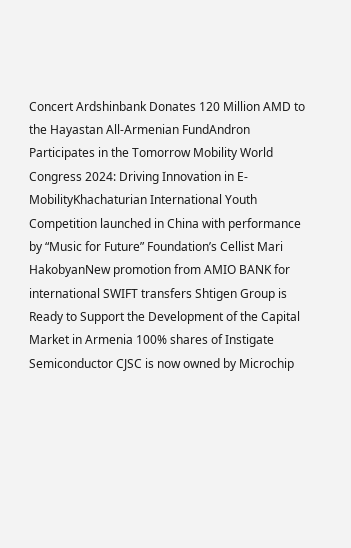Concert Ardshinbank Donates 120 Million AMD to the Hayastan All-Armenian FundAndron Participates in the Tomorrow Mobility World Congress 2024: Driving Innovation in E-MobilityKhachaturian International Youth Competition launched in China with performance by “Music for Future” Foundation’s Cellist Mari HakobyanNew promotion from AMIO BANK for international SWIFT transfers Shtigen Group is Ready to Support the Development of the Capital Market in Armenia 100% shares of Instigate Semiconductor CJSC is now owned by Microchip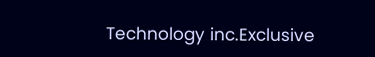Technology inc.Exclusive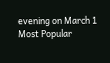evening on March 1
Most Popular